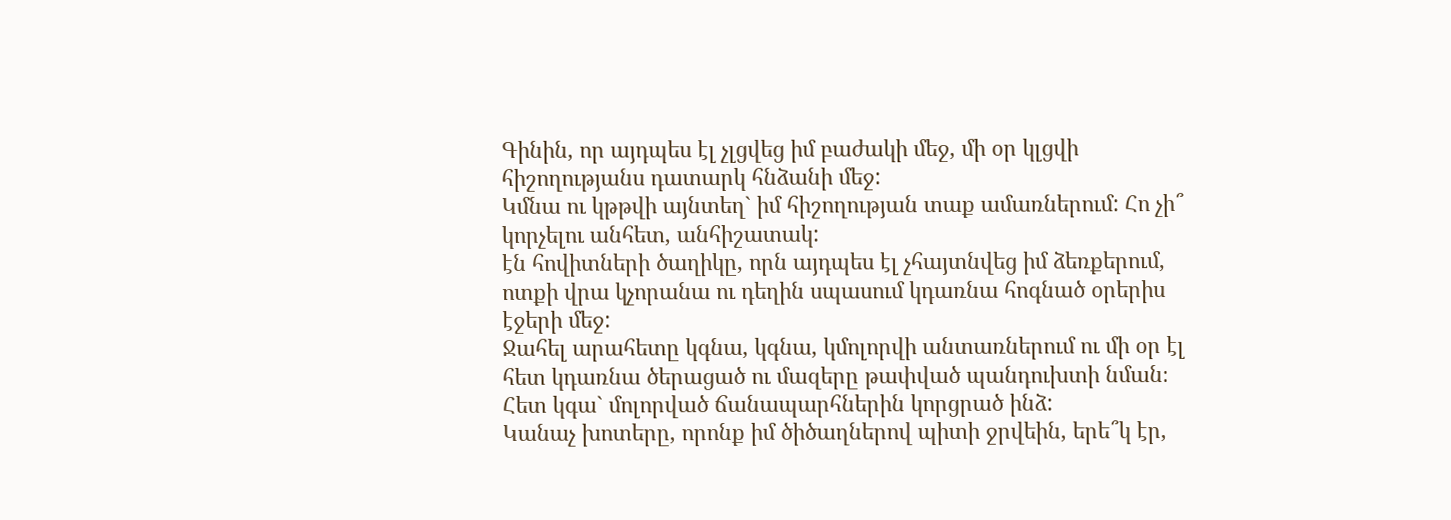Գինին, որ այդպես էլ չլցվեց իմ բաժակի մեջ, մի օր կլցվի հիշողությանս դատարկ հնձանի մեջ:
Կմնա ու կթթվի այնտեղ` իմ հիշողության տաք ամառներում: Հո չի՞ կորչելու անհետ, անհիշատակ:
էն հովիտների ծաղիկը, որն այդպես էլ չհայտնվեց իմ ձեռքերում, ոտքի վրա կչորանա ու դեղին սպասում կդառնա հոգնած օրերիս էջերի մեջ:
Ջահել արահետը կգնա, կգնա, կմոլորվի անտառներում ու մի օր էլ հետ կդառնա ծերացած ու մազերը թափված պանդուխտի նման։
Հետ կգա` մոլորված ճանապարհներին կորցրած ինձ:
Կանաչ խոտերը, որոնք իմ ծիծաղներով պիտի ջրվեին, երե՞կ էր,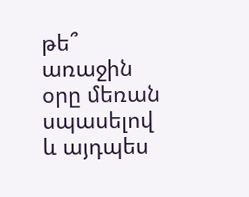թե՞ առաջին օրը մեռան սպասելով և այդպես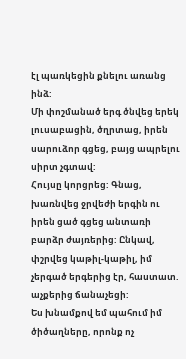էլ պառկեցին քնելու առանց ինձ:
Մի փոշմանած երգ ծնվեց երեկ լուսաբացին, ծղրտաց, իրեն սարուձոր գցեց, բայց ապրելու սիրտ չգտավ:
Հույսը կորցրեց: Գնաց, խառնվեց ջրվեժի երգին ու իրեն ցած գցեց անտառի բարձր ժայռերից: Ընկավ, փշրվեց կաթիլ-կաթիլ, իմ չերգած երգերից էր, հաստատ. աչքերից ճանաչեցի:
Ես խնամքով եմ պահում իմ ծիծաղները, որոնք ոչ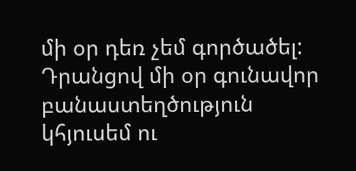մի օր դեռ չեմ գործածել:
Դրանցով մի օր գունավոր բանաստեղծություն կհյուսեմ ու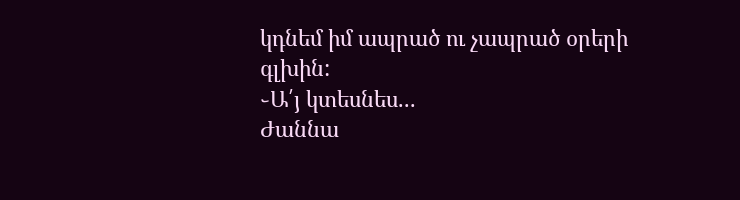կդնեմ իմ ապրած ու չապրած օրերի գլխին:
֊Ա՛յ կտեսնես...
Ժաննա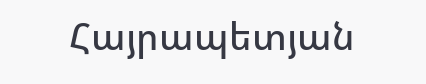Հայրապետյան